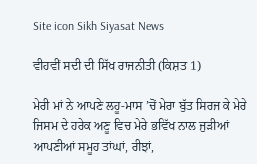Site icon Sikh Siyasat News

ਵੀਹਵੀਂ ਸਦੀ ਦੀ ਸਿੱਖ ਰਾਜਨੀਤੀ (ਕਿਸ਼ਤ 1)

ਮੇਰੀ ਮਾਂ ਨੇ ਆਪਣੇ ਲਹੂ-ਮਾਸ ’ਚੋਂ ਮੇਰਾ ਬੁੱਤ ਸਿਰਜ ਕੇ ਮੇਰੇ ਜਿਸਮ ਦੇ ਹਰੇਕ ਅਣੂ ਵਿਚ ਮੇਰੇ ਭਵਿੱਖ ਨਾਲ ਜੁੜੀਆਂ ਆਪਣੀਆਂ ਸਮੂਹ ਤਾਂਘਾਂ, ਰੀਝਾਂ,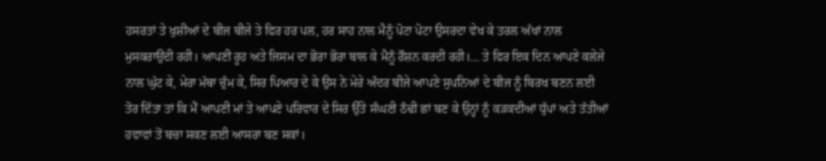ਹਸਰਤਾਂ ਤੇ ਖੁਸ਼ੀਆਂ ਦੇ ਬੀਜ ਬੀਜੇ ਤੇ ਫਿਰ ਹਰ ਪਲ, ਹਰ ਸਾਹ ਨਾਲ ਮੈਨੂੰ ਪੋਟਾ ਪੋਟਾ ਉਸਰਦਾ ਵੇਖ ਕੇ ਤਰਲ ਅੱਖਾਂ ਨਾਲ ਮੁਸਕਰਾਉਂਦੀ ਰਹੀ। ਆਪਣੀ ਰੂਹ ਅਤੇ ਜਿਸਮ ਦਾ ਭੋਰਾ ਭੋਰਾ ਬਾਲ ਕੇ ਮੈਨੂੰ ਰੌਸ਼ਨ ਕਰਦੀ ਰਹੀ।… ਤੇ ਫਿਰ ਇਕ ਦਿਨ ਆਪਣੇ ਕਲੇਜੇ ਨਾਲ ਘੁੱਟ ਕੇ, ਮੇਰਾ ਮੱਥਾ ਚੁੰਮ ਕੇ, ਸਿਰ ਪਿਆਰ ਦੇ ਕੇ ਉਸ ਨੇ ਮੇਰੇ ਅੰਦਰ ਬੀਜੇ ਆਪਣੇ ਸੁਪਨਿਆਂ ਦੇ ਬੀਜ ਨੂੰ ਬਿਰਖ ਬਣਨ ਲਈ ਤੋਰ ਦਿੱਤਾ ਤਾਂ ਕਿ ਮੈਂ ਆਪਣੀ ਮਾਂ ਤੇ ਆਪਣੇ ਪਰਿਵਾਰ ਦੇ ਸਿਰ ਉੱਤੇ ਸੰਘਣੀ ਠੰਢੀ ਛਾਂ ਬਣ ਕੇ ਉਨ੍ਹਾਂ ਨੂੰ ਕੜਕਦੀਆਂ ਧੁੱਪਾਂ ਅਤੇ ਤੱਤੀਆਂ ਹਵਾਵਾਂ ਤੋਂ ਬਚਾ ਸਕਣ ਲਈ ਆਸਰਾ ਬਣ ਸਕਾਂ।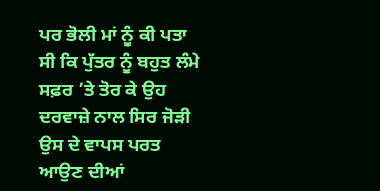ਪਰ ਭੋਲੀ ਮਾਂ ਨੂੰ ਕੀ ਪਤਾ ਸੀ ਕਿ ਪੁੱਤਰ ਨੂੰ ਬਹੁਤ ਲੰਮੇ ਸਫ਼ਰ ’ਤੇ ਤੋਰ ਕੇ ਉਹ ਦਰਵਾਜ਼ੇ ਨਾਲ ਸਿਰ ਜੋੜੀ ਉਸ ਦੇ ਵਾਪਸ ਪਰਤ ਆਉਣ ਦੀਆਂ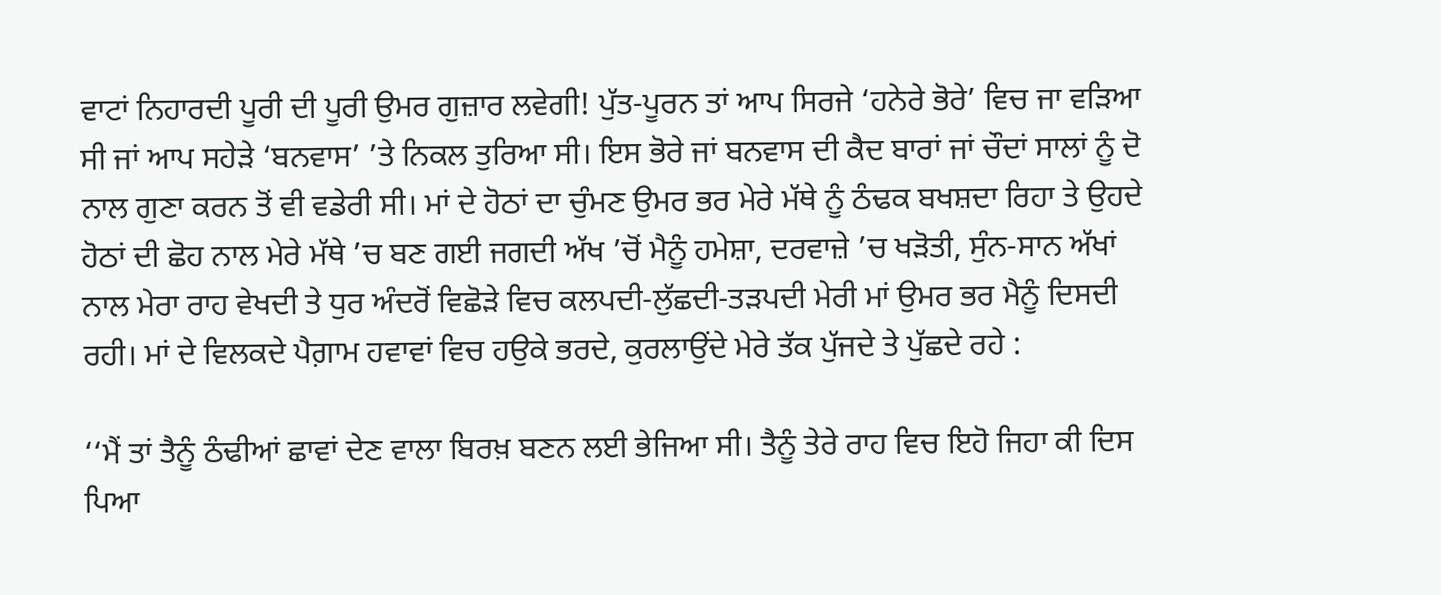ਵਾਟਾਂ ਨਿਹਾਰਦੀ ਪੂਰੀ ਦੀ ਪੂਰੀ ਉਮਰ ਗੁਜ਼ਾਰ ਲਵੇਗੀ! ਪੁੱਤ-ਪੂਰਨ ਤਾਂ ਆਪ ਸਿਰਜੇ ‘ਹਨੇਰੇ ਭੋਰੇ’ ਵਿਚ ਜਾ ਵੜਿਆ ਸੀ ਜਾਂ ਆਪ ਸਹੇੜੇ ‘ਬਨਵਾਸ’ ’ਤੇ ਨਿਕਲ ਤੁਰਿਆ ਸੀ। ਇਸ ਭੋਰੇ ਜਾਂ ਬਨਵਾਸ ਦੀ ਕੈਦ ਬਾਰਾਂ ਜਾਂ ਚੌਦਾਂ ਸਾਲਾਂ ਨੂੰ ਦੋ ਨਾਲ ਗੁਣਾ ਕਰਨ ਤੋਂ ਵੀ ਵਡੇਰੀ ਸੀ। ਮਾਂ ਦੇ ਹੋਠਾਂ ਦਾ ਚੁੰਮਣ ਉਮਰ ਭਰ ਮੇਰੇ ਮੱਥੇ ਨੂੰ ਠੰਢਕ ਬਖਸ਼ਦਾ ਰਿਹਾ ਤੇ ਉਹਦੇ ਹੋਠਾਂ ਦੀ ਛੋਹ ਨਾਲ ਮੇਰੇ ਮੱਥੇ ’ਚ ਬਣ ਗਈ ਜਗਦੀ ਅੱਖ ’ਚੋਂ ਮੈਨੂੰ ਹਮੇਸ਼ਾ, ਦਰਵਾਜ਼ੇ ’ਚ ਖੜੋਤੀ, ਸੁੰਨ-ਸਾਨ ਅੱਖਾਂ ਨਾਲ ਮੇਰਾ ਰਾਹ ਵੇਖਦੀ ਤੇ ਧੁਰ ਅੰਦਰੋਂ ਵਿਛੋੜੇ ਵਿਚ ਕਲਪਦੀ-ਲੁੱਛਦੀ-ਤੜਪਦੀ ਮੇਰੀ ਮਾਂ ਉਮਰ ਭਰ ਮੈਨੂੰ ਦਿਸਦੀ ਰਹੀ। ਮਾਂ ਦੇ ਵਿਲਕਦੇ ਪੈਗ਼ਾਮ ਹਵਾਵਾਂ ਵਿਚ ਹਉਕੇ ਭਰਦੇ, ਕੁਰਲਾਉਂਦੇ ਮੇਰੇ ਤੱਕ ਪੁੱਜਦੇ ਤੇ ਪੁੱਛਦੇ ਰਹੇ :

‘‘ਮੈਂ ਤਾਂ ਤੈਨੂੰ ਠੰਢੀਆਂ ਛਾਵਾਂ ਦੇਣ ਵਾਲਾ ਬਿਰਖ਼ ਬਣਨ ਲਈ ਭੇਜਿਆ ਸੀ। ਤੈਨੂੰ ਤੇਰੇ ਰਾਹ ਵਿਚ ਇਹੋ ਜਿਹਾ ਕੀ ਦਿਸ ਪਿਆ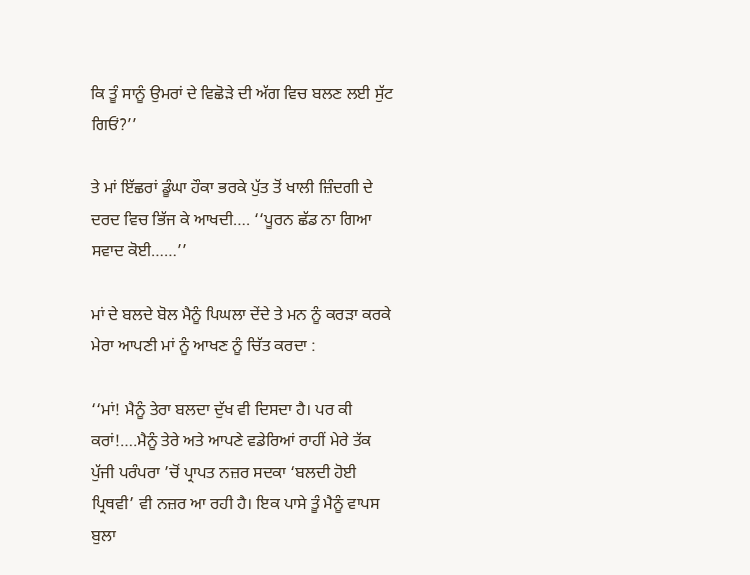ਕਿ ਤੂੰ ਸਾਨੂੰ ਉਮਰਾਂ ਦੇ ਵਿਛੋੜੇ ਦੀ ਅੱਗ ਵਿਚ ਬਲਣ ਲਈ ਸੁੱਟ ਗਿਓਂ?’’

ਤੇ ਮਾਂ ਇੱਛਰਾਂ ਡੂੰਘਾ ਹੌਕਾ ਭਰਕੇ ਪੁੱਤ ਤੋਂ ਖਾਲੀ ਜ਼ਿੰਦਗੀ ਦੇ ਦਰਦ ਵਿਚ ਭਿੱਜ ਕੇ ਆਖਦੀ…. ‘‘ਪੂਰਨ ਛੱਡ ਨਾ ਗਿਆ ਸਵਾਦ ਕੋਈ……’’

ਮਾਂ ਦੇ ਬਲਦੇ ਬੋਲ ਮੈਨੂੰ ਪਿਘਲਾ ਦੇਂਦੇ ਤੇ ਮਨ ਨੂੰ ਕਰੜਾ ਕਰਕੇ ਮੇਰਾ ਆਪਣੀ ਮਾਂ ਨੂੰ ਆਖਣ ਨੂੰ ਚਿੱਤ ਕਰਦਾ :

‘‘ਮਾਂ! ਮੈਨੂੰ ਤੇਰਾ ਬਲਦਾ ਦੁੱਖ ਵੀ ਦਿਸਦਾ ਹੈ। ਪਰ ਕੀ ਕਰਾਂ!….ਮੈਨੂੰ ਤੇਰੇ ਅਤੇ ਆਪਣੇ ਵਡੇਰਿਆਂ ਰਾਹੀਂ ਮੇਰੇ ਤੱਕ ਪੁੱਜੀ ਪਰੰਪਰਾ ’ਚੋਂ ਪ੍ਰਾਪਤ ਨਜ਼ਰ ਸਦਕਾ ‘ਬਲਦੀ ਹੋਈ ਪ੍ਰਿਥਵੀ’ ਵੀ ਨਜ਼ਰ ਆ ਰਹੀ ਹੈ। ਇਕ ਪਾਸੇ ਤੂੰ ਮੈਨੂੰ ਵਾਪਸ ਬੁਲਾ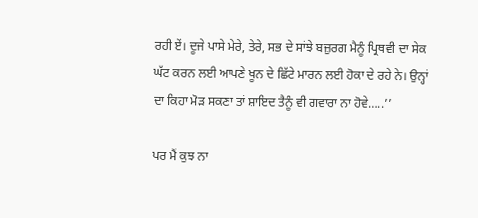ਰਹੀ ਏਂ। ਦੂਜੇ ਪਾਸੇ ਮੇਰੇ, ਤੇਰੇ, ਸਭ ਦੇ ਸਾਂਝੇ ਬਜ਼ੁਰਗ ਮੈਨੂੰ ਪ੍ਰਿਥਵੀ ਦਾ ਸੇਕ ਘੱਟ ਕਰਨ ਲਈ ਆਪਣੇ ਖੂਨ ਦੇ ਛਿੱਟੇ ਮਾਰਨ ਲਈ ਹੋਕਾ ਦੇ ਰਹੇ ਨੇ। ਉਨ੍ਹਾਂ ਦਾ ਕਿਹਾ ਮੋੜ ਸਕਣਾ ਤਾਂ ਸ਼ਾਇਦ ਤੈਨੂੰ ਵੀ ਗਵਾਰਾ ਨਾ ਹੋਵੇ…..’’

ਪਰ ਮੈਂ ਕੁਝ ਨਾ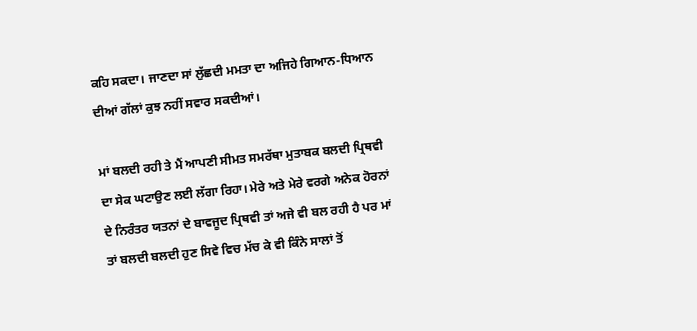ਕਹਿ ਸਕਦਾ। ਜਾਣਦਾ ਸਾਂ ਲੁੱਛਦੀ ਮਮਤਾ ਦਾ ਅਜਿਹੇ ਗਿਆਨ-ਧਿਆਨ ਦੀਆਂ ਗੱਲਾਂ ਕੁਝ ਨਹੀਂ ਸਵਾਰ ਸਕਦੀਆਂ।

ਮਾਂ ਬਲਦੀ ਰਹੀ ਤੇ ਮੈਂ ਆਪਣੀ ਸੀਮਤ ਸਮਰੱਥਾ ਮੁਤਾਬਕ ਬਲਦੀ ਪ੍ਰਿਥਵੀ ਦਾ ਸੇਕ ਘਟਾਉਣ ਲਈ ਲੱਗਾ ਰਿਹਾ। ਮੇਰੇ ਅਤੇ ਮੇਰੇ ਵਰਗੇ ਅਨੇਕ ਹੋਰਨਾਂ ਦੇ ਨਿਰੰਤਰ ਯਤਨਾਂ ਦੇ ਬਾਵਜੂਦ ਪ੍ਰਿਥਵੀ ਤਾਂ ਅਜੇ ਵੀ ਬਲ ਰਹੀ ਹੈ ਪਰ ਮਾਂ ਤਾਂ ਬਲਦੀ ਬਲਦੀ ਹੁਣ ਸਿਵੇ ਵਿਚ ਮੱਚ ਕੇ ਵੀ ਕਿੰਨੇ ਸਾਲਾਂ ਤੋਂ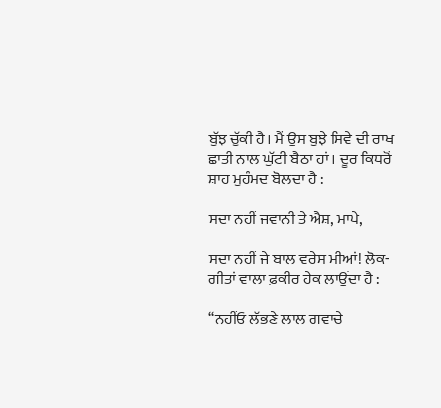ਬੁੱਝ ਚੁੱਕੀ ਹੈ। ਮੈਂ ਉਸ ਬੁਝੇ ਸਿਵੇ ਦੀ ਰਾਖ ਛਾਤੀ ਨਾਲ ਘੁੱਟੀ ਬੈਠਾ ਹਾਂ। ਦੂਰ ਕਿਧਰੋਂ ਸ਼ਾਹ ਮੁਹੰਮਦ ਬੋਲਦਾ ਹੈ :

ਸਦਾ ਨਹੀਂ ਜਵਾਨੀ ਤੇ ਐਸ਼, ਮਾਪੇ,

ਸਦਾ ਨਹੀਂ ਜੇ ਬਾਲ ਵਰੇਸ ਮੀਆਂ! ਲੋਕ-ਗੀਤਾਂ ਵਾਲਾ ਫ਼ਕੀਰ ਹੇਕ ਲਾਉਂਦਾ ਹੈ :

‘‘ਨਹੀਂਓ ਲੱਭਣੇ ਲਾਲ ਗਵਾਚੇ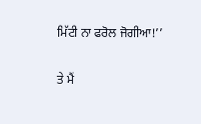ਮਿੱਟੀ ਨਾ ਫਰੋਲ ਜੋਗੀਆ!’’

ਤੇ ਮੈਂ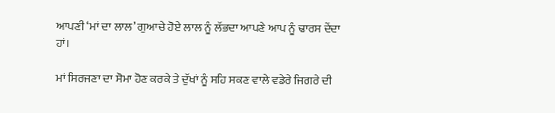ਆਪਣੀ ‘ਮਾਂ ਦਾ ਲਾਲ’ ਗੁਆਚੇ ਹੋਏ ਲਾਲ ਨੂੰ ਲੱਭਦਾ ਆਪਣੇ ਆਪ ਨੂੰ ਢਾਰਸ ਦੇਂਦਾ ਹਾਂ।

ਮਾਂ ਸਿਰਜਣਾ ਦਾ ਸੋਮਾ ਹੋਣ ਕਰਕੇ ਤੇ ਦੁੱਖਾਂ ਨੂੰ ਸਹਿ ਸਕਣ ਵਾਲੇ ਵਡੇਰੇ ਜਿਗਰੇ ਦੀ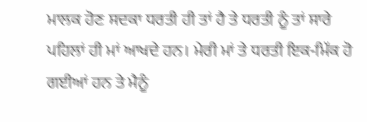ਮਾਲਕ ਹੋਣ ਸਦਕਾ ਧਰਤੀ ਹੀ ਤਾਂ ਹੈ ਤੇ ਧਰਤੀ ਨੂੰ ਤਾਂ ਸਾਰੇ ਪਹਿਲਾਂ ਹੀ ਮਾਂ ਆਖਦੇ ਹਨ। ਮੇਰੀ ਮਾਂ ਤੇ ਧਰਤੀ ਇਕ-ਮਿੱਕ ਹੋ ਗਈਆਂ ਹਨ ਤੇ ਮੈਨੂੰ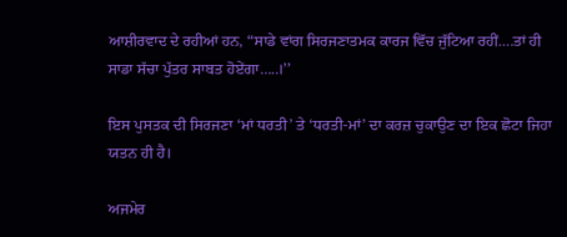ਆਸ਼ੀਰਵਾਦ ਦੇ ਰਹੀਆਂ ਹਨ, ‘‘ਸਾਡੇ ਵਾਂਗ ਸਿਰਜਣਾਤਮਕ ਕਾਰਜ ਵਿੱਚ ਜੁੱਟਿਆ ਰਹੀਂ….ਤਾਂ ਹੀ ਸਾਡਾ ਸੱਚਾ ਪੁੱਤਰ ਸਾਬਤ ਹੋਏਂਗਾ…..।’’

ਇਸ ਪੁਸਤਕ ਦੀ ਸਿਰਜਣਾ ‘ਮਾਂ ਧਰਤੀ’ ਤੇ ‘ਧਰਤੀ-ਮਾਂ’ ਦਾ ਕਰਜ਼ ਚੁਕਾਉਣ ਦਾ ਇਕ ਛੋਟਾ ਜਿਹਾ ਯਤਨ ਹੀ ਹੈ।

ਅਜਮੇਰ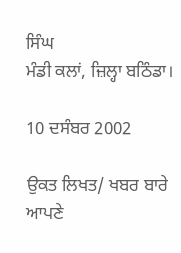ਸਿੰਘ
ਮੰਡੀ ਕਲਾਂ, ਜ਼ਿਲ੍ਹਾ ਬਠਿੰਡਾ।

10 ਦਸੰਬਰ 2002

ਉਕਤ ਲਿਖਤ/ ਖਬਰ ਬਾਰੇ ਆਪਣੇ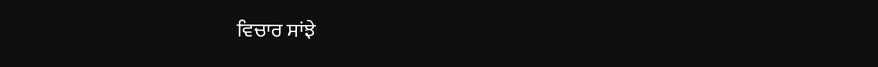ਵਿਚਾਰ ਸਾਂਝੇ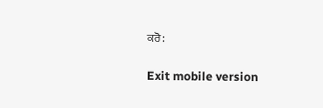ਕਰੋ:

Exit mobile version